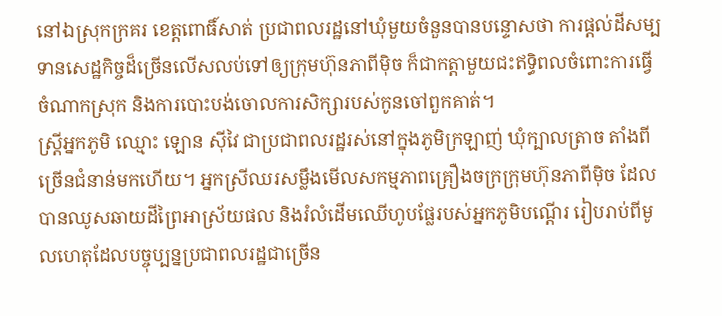នៅឯស្រុកក្រគរ ខេត្តពោធិ៍សាត់ ប្រជាពលរដ្ឋនៅឃុំមួយចំនួនបានបន្ទោសថា ការផ្ដល់ដីសម្បទានសេដ្ឋកិច្ចដ៏ច្រើនលើសលប់ទៅឲ្យក្រុមហ៊ុនភាពីម៉ិច ក៏ជាកត្តាមួយជះឥទ្ធិពលចំពោះការធ្វើចំណាកស្រុក និងការបោះបង់ចោលការសិក្សារបស់កូនចៅពួកគាត់។
ស្ត្រីអ្នកភូមិ ឈ្មោះ ឡោន ស៊ីវៃ ជាប្រជាពលរដ្ឋរស់នៅក្នុងភូមិក្រឡាញ់ ឃុំក្បាលត្រាច តាំងពីច្រើនជំនាន់មកហើយ។ អ្នកស្រីឈរសម្លឹងមើលសកម្មភាពគ្រឿងចក្រក្រុមហ៊ុនភាពីម៉ិច ដែលបានឈូសឆាយដីព្រៃអាស្រ័យផល និងរំលំដើមឈើហូបផ្លែរបស់អ្នកភូមិបណ្ដើរ រៀបរាប់ពីមូលហេតុដែលបច្ចុប្បន្នប្រជាពលរដ្ឋជាច្រើន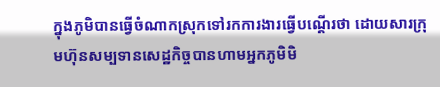ក្នុងភូមិបានធ្វើចំណាកស្រុកទៅរកការងារធ្វើបណ្ដើរថា ដោយសារក្រុមហ៊ុនសម្បទានសេដ្ឋកិច្ចបានហាមអ្នកភូមិមិ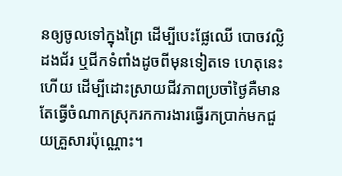នឲ្យចូលទៅក្នុងព្រៃ ដើម្បីបេះផ្លែឈើ បោចវល្លិ ដងជ័រ ឬជីកទំពាំងដូចពីមុនទៀតទេ ហេតុនេះហើយ ដើម្បីដោះស្រាយជីវភាពប្រចាំថ្ងៃគឺមានតែធ្វើចំណាកស្រុករកការងារធ្វើរកប្រាក់មកជួយគ្រួសារប៉ុណ្ណោះ។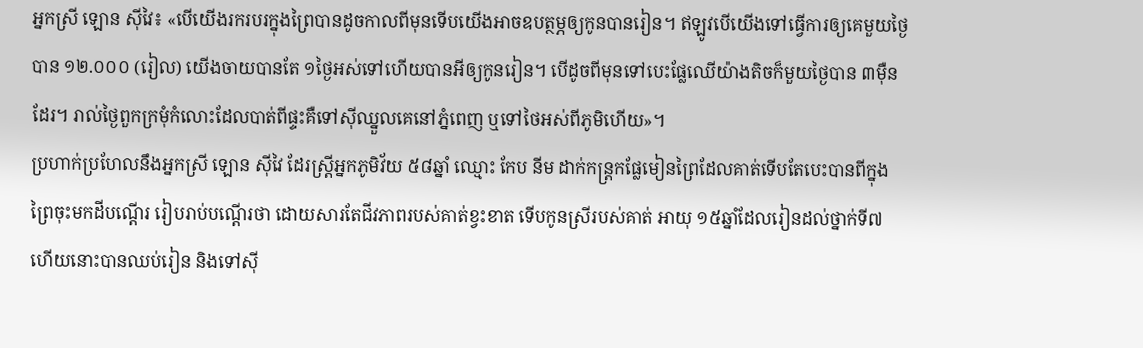អ្នកស្រី ឡោន ស៊ីវៃ៖ «បើយើងរករបរក្នុងព្រៃបានដូចកាលពីមុនទើបយើងអាចឧបត្ថម្ភឲ្យកូនបានរៀន។ ឥឡូវបើយើងទៅធ្វើការឲ្យគេមួយថ្ងៃបាន ១២.០០០ (រៀល) យើងចាយបានតែ ១ថ្ងៃអស់ទៅហើយបានអីឲ្យកូនរៀន។ បើដូចពីមុនទៅបេះផ្លែឈើយ៉ាងតិចក៏មួយថ្ងៃបាន ៣ម៉ឺនដែរ។ រាល់ថ្ងៃពួកក្រមុំកំលោះដែលបាត់ពីផ្ទះគឺទៅស៊ីឈ្នួលគេនៅភ្នំពេញ ឬទៅថៃអស់ពីភូមិហើយ»។
ប្រហាក់ប្រហែលនឹងអ្នកស្រី ឡោន ស៊ីវៃ ដែរស្ត្រីអ្នកភូមិវ័យ ៥៨ឆ្នាំ ឈ្មោះ កែប នីម ដាក់កន្ត្រកផ្លែមៀនព្រៃដែលគាត់ទើបតែបេះបានពីក្នុងព្រៃចុះមកដីបណ្ដើរ រៀបរាប់បណ្ដើរថា ដោយសារតែជីវភាពរបស់គាត់ខ្វះខាត ទើបកូនស្រីរបស់គាត់ អាយុ ១៥ឆ្នាំដែលរៀនដល់ថ្នាក់ទី៧ ហើយនោះបានឈប់រៀន និងទៅស៊ី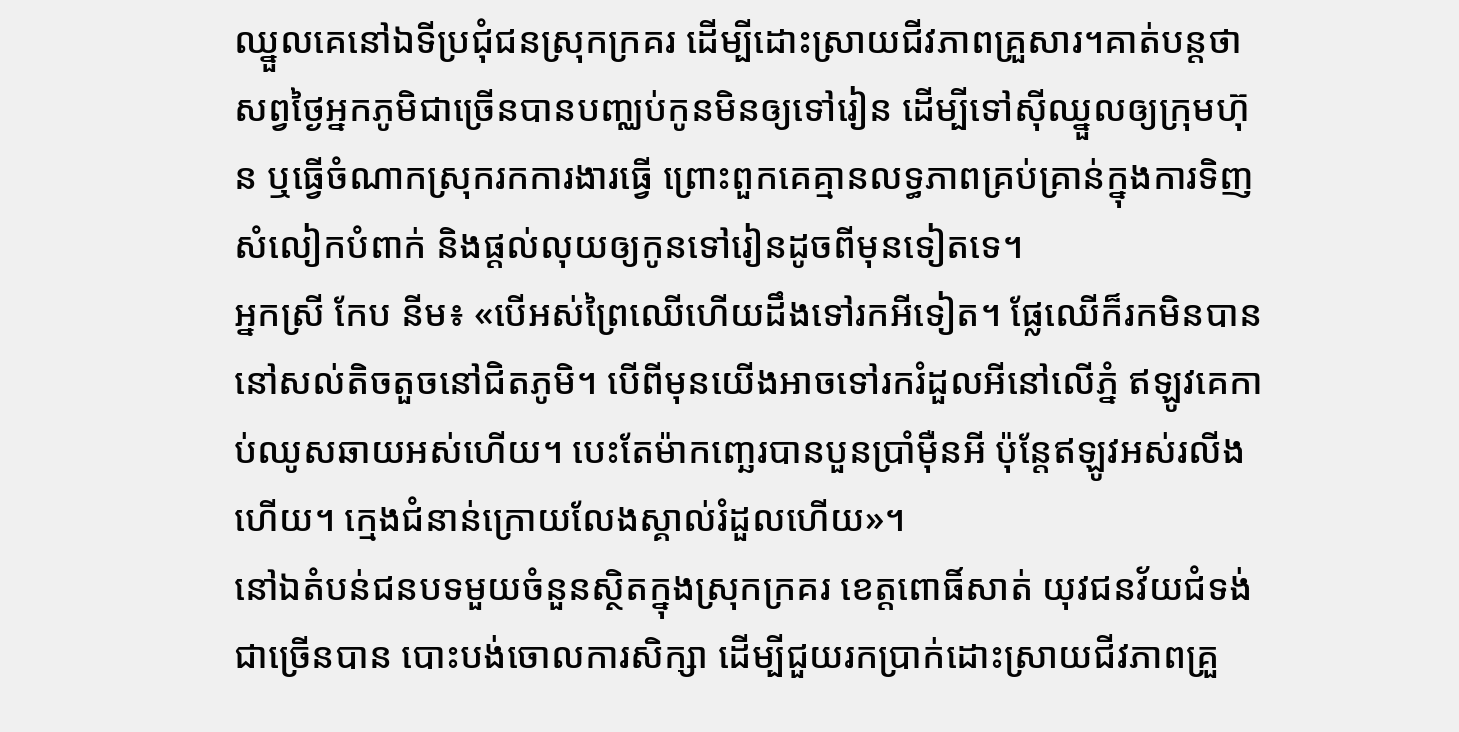ឈ្នួលគេនៅឯទីប្រជុំជនស្រុកក្រគរ ដើម្បីដោះស្រាយជីវភាពគ្រួសារ។គាត់បន្តថា សព្វថ្ងៃអ្នកភូមិជាច្រើនបានបញ្ឈប់កូនមិនឲ្យទៅរៀន ដើម្បីទៅស៊ីឈ្នួលឲ្យក្រុមហ៊ុន ឬធ្វើចំណាកស្រុករកការងារធ្វើ ព្រោះពួកគេគ្មានលទ្ធភាពគ្រប់គ្រាន់ក្នុងការទិញសំលៀកបំពាក់ និងផ្ដល់លុយឲ្យកូនទៅរៀនដូចពីមុនទៀតទេ។
អ្នកស្រី កែប នីម៖ «បើអស់ព្រៃឈើហើយដឹងទៅរកអីទៀត។ ផ្លែឈើក៏រកមិនបាន នៅសល់តិចតួចនៅជិតភូមិ។ បើពីមុនយើងអាចទៅរករំដួលអីនៅលើភ្នំ ឥឡូវគេកាប់ឈូសឆាយអស់ហើយ។ បេះតែម៉ាកញ្ឆេរបានបួនប្រាំម៉ឺនអី ប៉ុន្តែឥឡូវអស់រលីងហើយ។ ក្មេងជំនាន់ក្រោយលែងស្គាល់រំដួលហើយ»។
នៅឯតំបន់ជនបទមួយចំនួនស្ថិតក្នុងស្រុកក្រគរ ខេត្តពោធិ៍សាត់ យុវជនវ័យជំទង់ជាច្រើនបាន បោះបង់ចោលការសិក្សា ដើម្បីជួយរកប្រាក់ដោះស្រាយជីវភាពគ្រួ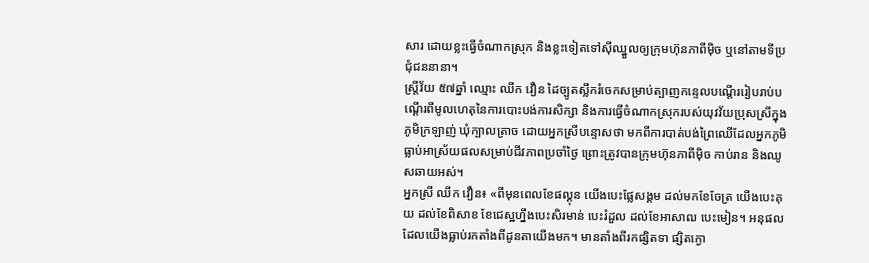សារ ដោយខ្លះធ្វើចំណាកស្រុក និងខ្លះទៀតទៅស៊ីឈ្នួលឲ្យក្រុមហ៊ុនភាពីម៉ិច ឬនៅតាមទីប្រជុំជននានា។
ស្ត្រីវ័យ ៥៧ឆ្នាំ ឈ្មោះ ឈីក វឿន ដៃច្បូតស្លឹករំចេកសម្រាប់ត្បាញកន្ទេលបណ្ដើររៀបរាប់បណ្ដើរពីមូលហេតុនៃការបោះបង់ការសិក្សា និងការធ្វើចំណាកស្រុករបស់យុវវ័យប្រុសស្រីក្នុងភូមិក្រឡាញ់ ឃុំក្បាលត្រាច ដោយអ្នកស្រីបន្ទោសថា មកពីការបាត់បង់ព្រៃឈើដែលអ្នកភូមិធ្លាប់អាស្រ័យផលសម្រាប់ជីវភាពប្រចាំថ្ងៃ ព្រោះត្រូវបានក្រុមហ៊ុនភាពីម៉ិច កាប់រាន និងឈូសឆាយអស់។
អ្នកស្រី ឈីក វឿន៖ «ពីមុនពេលខែផល្គុន យើងបេះផ្លែសង្គម ដល់មកខែចែត្រ យើងបេះគុយ ដល់ខែពិសាខ ខែជេស្ឋហ្នឹងបេះសិរមាន់ បេះរំដួល ដល់ខែអាសាឍ បេះមៀន។ អនុផលដែលយើងធ្លាប់រកតាំងពីដូនតាយើងមក។ មានតាំងពីរកផ្សិតទា ផ្សិតក្ងោ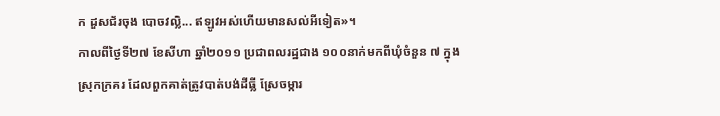ក ដួសជ័រចុង បោចវល្លិ... ឥឡូវអស់ហើយមានសល់អីទៀត»។
កាលពីថ្ងៃទី២៧ ខែសីហា ឆ្នាំ២០១១ ប្រជាពលរដ្ឋជាង ១០០នាក់មកពីឃុំចំនួន ៧ ក្នុងស្រុកក្រគរ ដែលពួកគាត់ត្រូវបាត់បង់ដីធ្លី ស្រែចម្ការ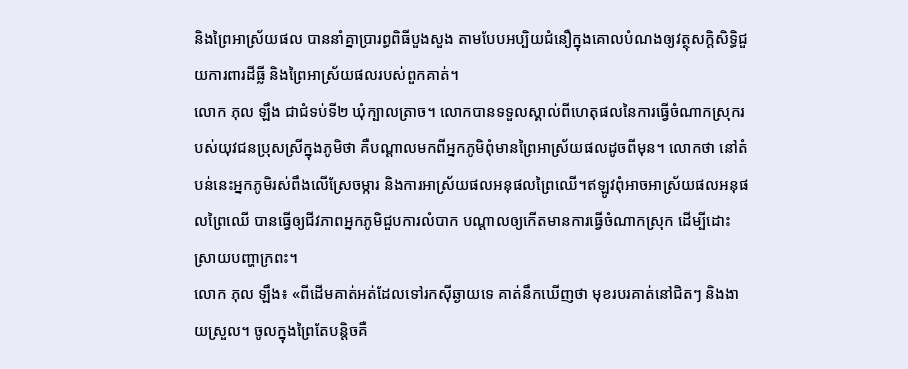និងព្រៃអាស្រ័យផល បាននាំគ្នាប្រារព្ធពិធីបួងសួង តាមបែបអប្បិយជំនឿក្នុងគោលបំណងឲ្យវត្ថុសក្ដិសិទ្ធិជួយការពារដីធ្លី និងព្រៃអាស្រ័យផលរបស់ពួកគាត់។
លោក ភុល ឡឹង ជាជំទប់ទី២ ឃុំក្បាលត្រាច។ លោកបានទទួលស្គាល់ពីហេតុផលនៃការធ្វើចំណាកស្រុករបស់យុវជនប្រុសស្រីក្នុងភូមិថា គឺបណ្ដាលមកពីអ្នកភូមិពុំមានព្រៃអាស្រ័យផលដូចពីមុន។ លោកថា នៅតំបន់នេះអ្នកភូមិរស់ពឹងលើស្រែចម្ការ និងការអាស្រ័យផលអនុផលព្រៃឈើ។ឥឡូវពុំអាចអាស្រ័យផលអនុផលព្រៃឈើ បានធ្វើឲ្យជីវភាពអ្នកភូមិជួបការលំបាក បណ្ដាលឲ្យកើតមានការធ្វើចំណាកស្រុក ដើម្បីដោះស្រាយបញ្ហាក្រពះ។
លោក ភុល ឡឹង៖ «ពីដើមគាត់អត់ដែលទៅរកស៊ីឆ្ងាយទេ គាត់នឹកឃើញថា មុខរបរគាត់នៅជិតៗ និងងាយស្រួល។ ចូលក្នុងព្រៃតែបន្តិចគឺ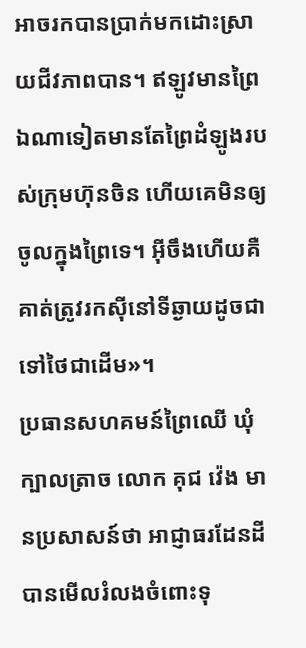អាចរកបានប្រាក់មកដោះស្រាយជីវភាពបាន។ ឥឡូវមានព្រៃឯណាទៀតមានតែព្រៃដំឡូងរបស់ក្រុមហ៊ុនចិន ហើយគេមិនឲ្យចូលក្នុងព្រៃទេ។ អ៊ីចឹងហើយគឺគាត់ត្រូវរកស៊ីនៅទីឆ្ងាយដូចជាទៅថៃជាដើម»។
ប្រធានសហគមន៍ព្រៃឈើ ឃុំក្បាលត្រាច លោក គុជ វ៉េង មានប្រសាសន៍ថា អាជ្ញាធរដែនដីបានមើលរំលងចំពោះទុ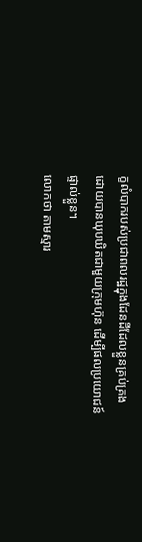ក្ខលំបាករបស់ប្រជាពលរដ្ឋក្នុងដែនដីដែលខ្លួនគ្រប់គ្រងដោយបានឃុបឃិតជាមួយក្រុមហ៊ុន ដើម្បីផលប្រយោជន៍ផ្ទាល់ខ្លួន។
លោកថា តាមស្មារ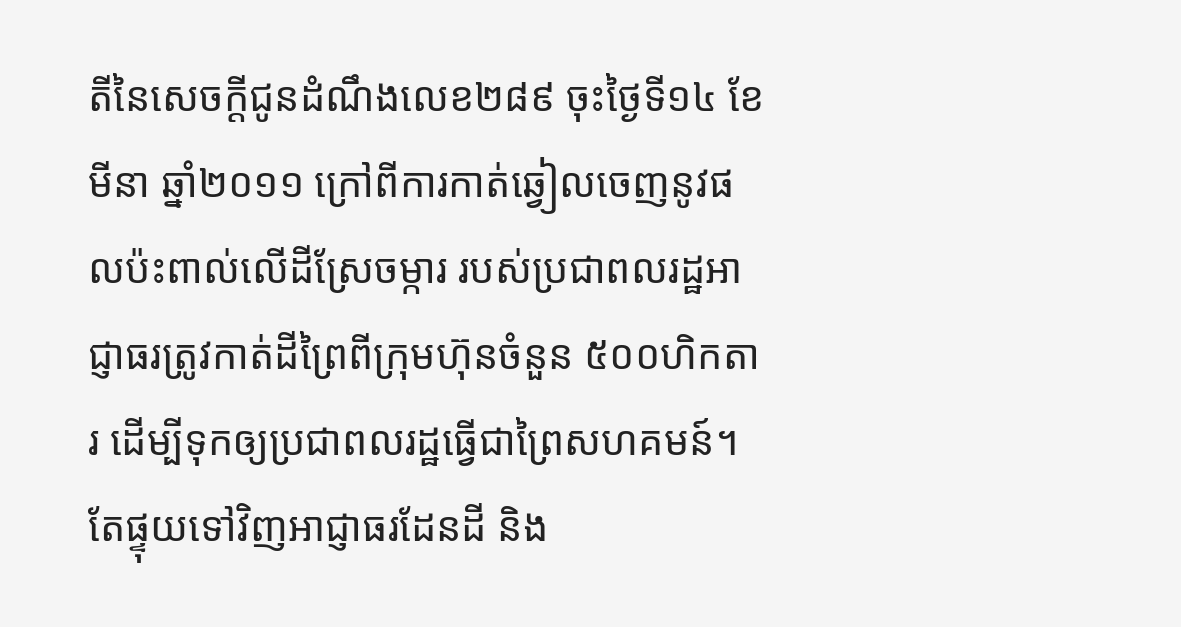តីនៃសេចក្ដីជូនដំណឹងលេខ២៨៩ ចុះថ្ងៃទី១៤ ខែមីនា ឆ្នាំ២០១១ ក្រៅពីការកាត់ឆ្វៀលចេញនូវផលប៉ះពាល់លើដីស្រែចម្ការ របស់ប្រជាពលរដ្ឋអាជ្ញាធរត្រូវកាត់ដីព្រៃពីក្រុមហ៊ុនចំនួន ៥០០ហិកតារ ដើម្បីទុកឲ្យប្រជាពលរដ្ឋធ្វើជាព្រៃសហគមន៍។ តែផ្ទុយទៅវិញអាជ្ញាធរដែនដី និង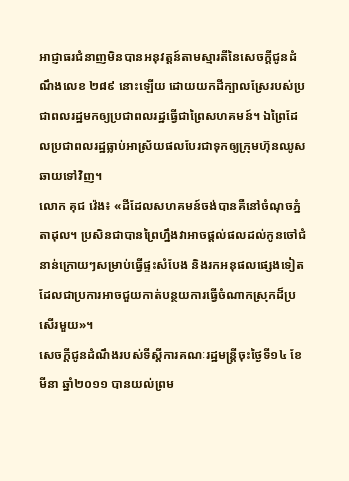អាជ្ញាធរជំនាញមិនបានអនុវត្តន៍តាមស្មារតីនៃសេចក្ដីជូនដំណឹងលេខ ២៨៩ នោះឡើយ ដោយយកដីក្បាលស្រែរបស់ប្រជាពលរដ្ឋមកឲ្យប្រជាពលរដ្ឋធ្វើជាព្រៃសហគមន៍។ ឯព្រៃដែលប្រជាពលរដ្ឋធ្លាប់អាស្រ័យផលបែរជាទុកឲ្យក្រុមហ៊ុនឈូសឆាយទៅវិញ។
លោក គុជ វ៉េង៖ «ដីដែលសហគមន៍ចង់បានគឺនៅចំណុចភ្នំតាដុល។ ប្រសិនជាបានព្រៃហ្នឹងវាអាចផ្ដល់ផលដល់កូនចៅជំនាន់ក្រោយៗសម្រាប់ធ្វើផ្ទះសំបែង និងរកអនុផលផ្សេងទៀតដែលជាប្រការអាចជួយកាត់បន្ថយការធ្វើចំណាកស្រុកដ៏ប្រសើរមួយ»។
សេចក្ដីជូនដំណឹងរបស់ទីស្ដីការគណៈរដ្ឋមន្ត្រីចុះថ្ងៃទី១៤ ខែមីនា ឆ្នាំ២០១១ បានយល់ព្រម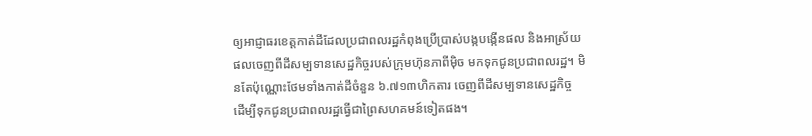ឲ្យអាជ្ញាធរខេត្តកាត់ដីដែលប្រជាពលរដ្ឋកំពុងប្រើប្រាស់បង្កបង្កើនផល និងអាស្រ័យផលចេញពីដីសម្បទានសេដ្ឋកិច្ចរបស់ក្រុមហ៊ុនភាពីម៉ិច មកទុកជូនប្រជាពលរដ្ឋ។ មិនតែប៉ុណ្ណោះថែមទាំងកាត់ដីចំនួន ៦.៧១៣ហិកតារ ចេញពីដីសម្បទានសេដ្ឋកិច្ច ដើម្បីទុកជូនប្រជាពលរដ្ឋធ្វើជាព្រៃសហគមន៍ទៀតផង។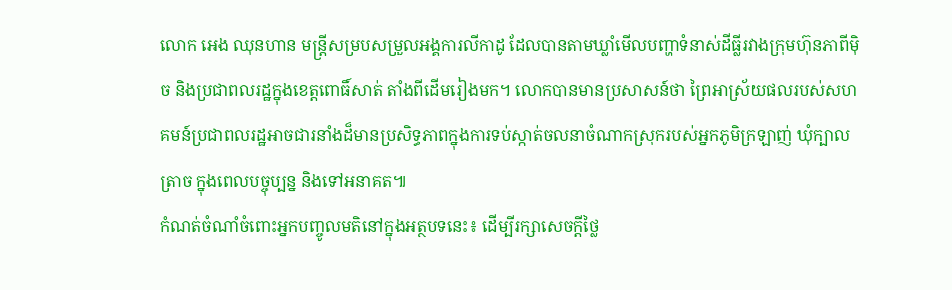លោក អេង ឈុនហាន មន្ត្រីសម្របសម្រួលអង្គការលីកាដូ ដែលបានតាមឃ្លាំមើលបញ្ហាទំនាស់ដីធ្លីរវាងក្រុមហ៊ុនភាពីម៉ិច និងប្រជាពលរដ្ឋក្នុងខេត្តពោធិ៍សាត់ តាំងពីដើមរៀងមក។ លោកបានមានប្រសាសន៍ថា ព្រៃអាស្រ័យផលរបស់សហគមន៍ប្រជាពលរដ្ឋអាចជារនាំងដ៏មានប្រសិទ្ធភាពក្នុងការទប់ស្កាត់ចលនាចំណាកស្រុករបស់អ្នកភូមិក្រឡាញ់ ឃុំក្បាលត្រាច ក្នុងពេលបច្ចុប្បន្ន និងទៅអនាគត៕
កំណត់ចំណាំចំពោះអ្នកបញ្ចូលមតិនៅក្នុងអត្ថបទនេះ៖ ដើម្បីរក្សាសេចក្ដីថ្លៃ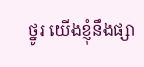ថ្នូរ យើងខ្ញុំនឹងផ្សា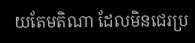យតែមតិណា ដែលមិនជេរប្រ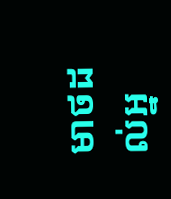មាថដល់អ្ន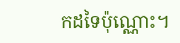កដទៃប៉ុណ្ណោះ។